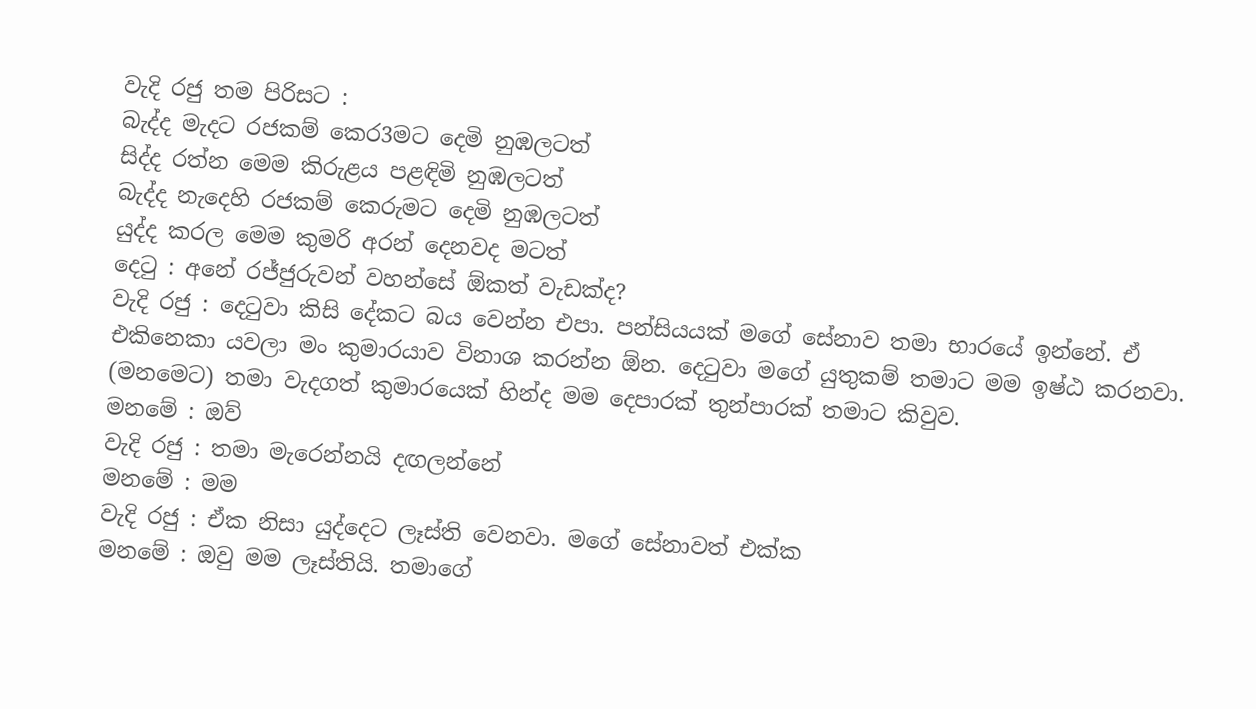වැදි රජු තම පිරිසට :
බැද්ද මැදට රජකම් කෙර3මට දෙමි නුඹලටත්
සිද්ද රත්න මෙම කිරුළය පළඳිමි නුඹලටත්
බැද්ද නැදෙහි රජකම් කෙරුමට දෙමි නුඹලටත්
යුද්ද කරල මෙම කුමරි අරන් දෙනවද මටත්
දෙටු : අනේ රජ්ජුරුවන් වහන්සේ ඕකත් වැඩක්ද?
වැදි රජු : දෙටුවා කිසි දේකට බය වෙන්න එපා. පන්සියයක් මගේ සේනාව තමා භාරයේ ඉන්නේ. ඒ එකිනෙකා යවලා මං කුමාරයාව විනාශ කරන්න ඕන. දෙටුවා මගේ යුතුකම් තමාට මම ඉෂ්ඨ කරනවා. (මනමෙට) තමා වැදගත් කුමාරයෙක් හින්ද මම දෙපාරක් තුන්පාරක් තමාට කිවුව.
මනමේ : ඔව්
වැදි රජු : තමා මැරෙන්නයි දඟලන්නේ
මනමේ : මම
වැදි රජු : ඒක නිසා යුද්දෙට ලෑස්ති වෙනවා. මගේ සේනාවත් එක්ක
මනමේ : ඔවු මම ලෑස්තියි. තමාගේ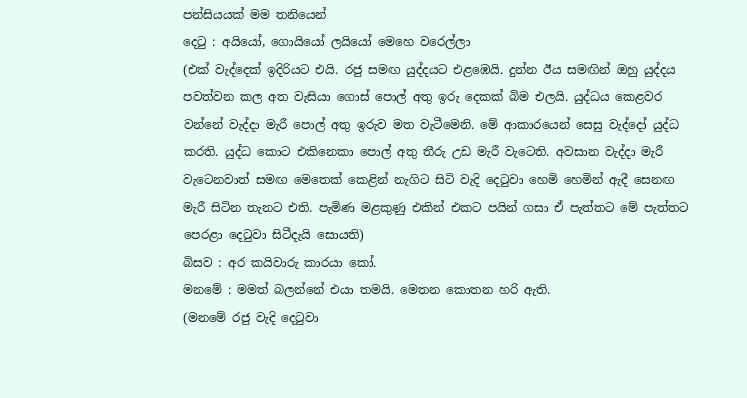පන්සියයක් මම තනියෙන්
දෙටු : අයියෝ, ගොයියෝ ලයියෝ මෙහෙ වරෙල්ලා
(එක් වැද්දෙක් ඉදිරියට එයි. රජු සමඟ යුද්දයට එළඹෙයි. දුන්න ඊය සමඟින් ඔහු යුද්දය පවත්වන කල අත වැසියා ගොස් පොල් අතු ඉරු දෙකක් බිම එලයි. යුද්ධය කෙළවර වන්නේ වැද්දා මැරී පොල් අතු ඉරුව මත වැටීමෙනි. මේ ආකාරයෙන් සෙසු වැද්දෝ යුද්ධ කරති. යුද්ධ කොට එකිනෙකා පොල් අතු තීරු උඩ මැරී වැටෙති. අවසාන වැද්දා මැරී වැටෙනවාත් සමඟ මෙතෙක් කෙළින් නැගිට සිටි වැදි දෙටුවා හෙමි හෙමින් ඇදී සෙනඟ මැරී සිටින තැනට එති. පැමිණ මළකුණු එකින් එකට පයින් ගසා ඒ පැත්තට මේ පැත්තට පෙරළා දෙටුවා සිටීදැයි සොයති)
බිසව : අර කයිවාරු කාරයා කෝ.
මනමේ : මමත් බලන්නේ එයා තමයි. මෙතන කොතන හරි ඇති.
(මනමේ රජු වැදි දෙටුවා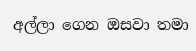අල්ලා ගෙන ඔසවා තමා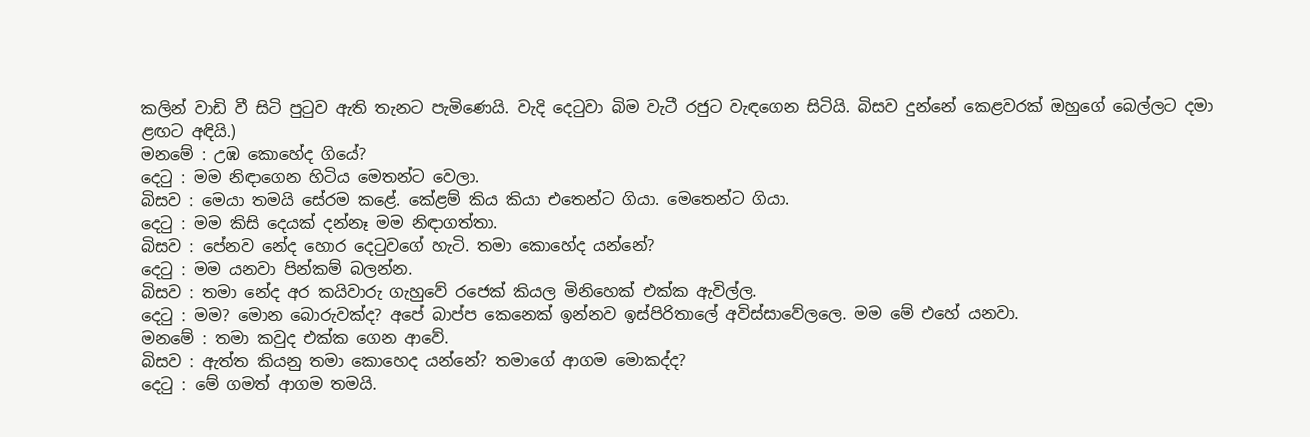කලින් වාඩි වී සිටි පුටුව ඇති තැනට පැමිණෙයි. වැදි දෙටුවා බිම වැටී රජුට වැඳගෙන සිටියි. බිසව දුන්නේ කෙළවරක් ඔහුගේ බෙල්ලට දමා ළඟට අඳියි.)
මනමේ : උඹ කොහේද ගියේ?
දෙටු : මම නිඳාගෙන හිටිය මෙතන්ට වෙලා.
බිසව : මෙයා තමයි සේරම කළේ. කේළම් කිය කියා එතෙන්ට ගියා. මෙතෙන්ට ගියා.
දෙටු : මම කිසි දෙයක් දන්නෑ මම නිඳාගත්තා.
බිසව : පේනව නේද හොර දෙටුවගේ හැටි. තමා කොහේද යන්නේ?
දෙටු : මම යනවා පින්කම් බලන්න.
බිසව : තමා නේද අර කයිවාරු ගැහුවේ රජෙක් කියල මිනිහෙක් එක්ක ඇවිල්ල.
දෙටු : මම? මොන බොරුවක්ද? අපේ බාප්ප කෙනෙක් ඉන්නව ඉස්පිරිතාලේ අවිස්සාවේලලෙ. මම මේ එහේ යනවා.
මනමේ : තමා කවුද එක්ක ගෙන ආවේ.
බිසව : ඇත්ත කියනු තමා කොහෙද යන්නේ? තමාගේ ආගම මොකද්ද?
දෙටු : මේ ගමත් ආගම තමයි.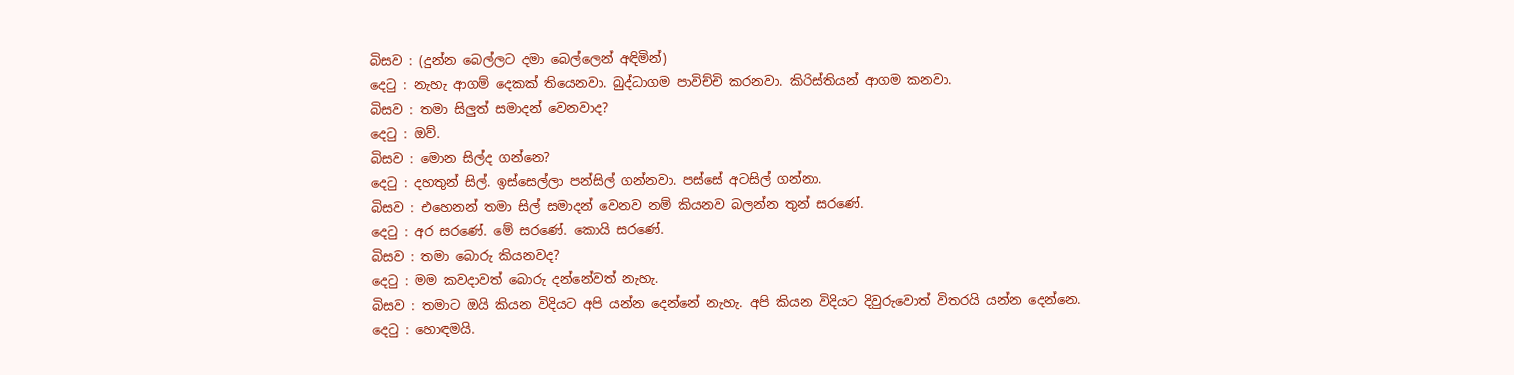බිසව : (දුන්න බෙල්ලට දමා බෙල්ලෙන් අඳිමින්)
දෙටු : නැහැ ආගම් දෙකක් තියෙනවා. බුද්ධාගම පාවිච්චි කරනවා. කිරිස්තියන් ආගම කනවා.
බිසව : තමා සිලුත් සමාදන් වෙනවාද?
දෙටු : ඔව්.
බිසව : මොන සිල්ද ගන්නෙ?
දෙටු : දහතුන් සිල්. ඉස්සෙල්ලා පන්සිල් ගන්නවා. පස්සේ අටසිල් ගන්නා.
බිසව : එහෙනන් තමා සිල් සමාදන් වෙනව නම් කියනව බලන්න තුන් සරණේ.
දෙටු : අර සරණේ. මේ සරණේ. කොයි සරණේ.
බිසව : තමා බොරු කියනවද?
දෙටු : මම කවදාවත් බොරු දන්නේවත් නැහැ.
බිසව : තමාට ඔයි කියන විදියට අපි යන්න දෙන්නේ නැහැ. අපි කියන විදියට දිවුරුවොත් විතරයි යන්න දෙන්නෙ.
දෙටු : හොඳමයි.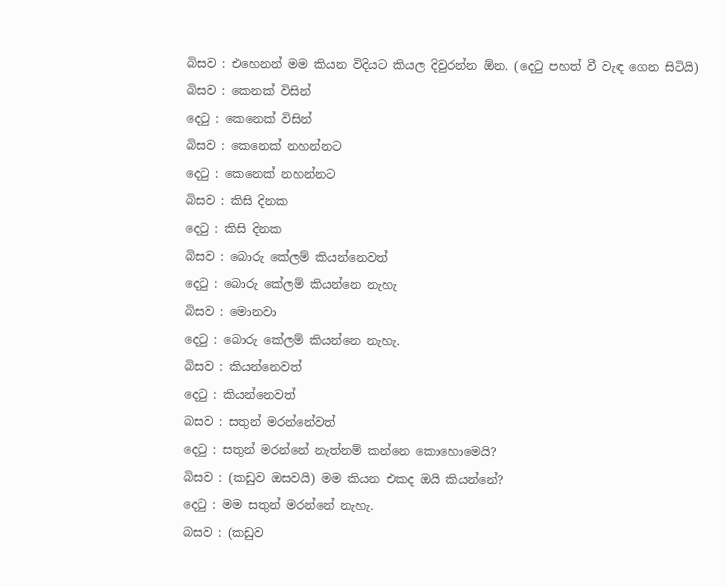බිසව : එහෙනන් මම කියන විදියට කියල දිවුරන්න ඕන. (දෙටු පහත් වී වැඳ ගෙන සිටියි)
බිසව : කෙනක් විසින්
දෙටු : කෙනෙක් විසින්
බිසව : කෙනෙක් නහන්නට
දෙටු : කෙනෙක් නහන්නට
බිසව : කිසි දිනක
දෙටු : කිසි දිනක
බිසව : බොරු කේලම් කියන්නෙවත්
දෙටු : බොරු කේලම් කියන්නෙ නැහැ
බිසව : මොනවා
දෙටු : බොරු කේලම් කියන්නෙ නැහැ.
බිසව : කියන්නෙවත්
දෙටු : කියන්නෙවත්
බසව : සතුන් මරන්නේවත්
දෙටු : සතුන් මරන්නේ නැත්නම් කන්නෙ කොහොමෙයි?
බිසව : (කඩුව ඔසවයි) මම කියන එකද ඔයි කියන්නේ?
දෙටු : මම සතුන් මරන්නේ නැහැ.
බසව : (කඩුව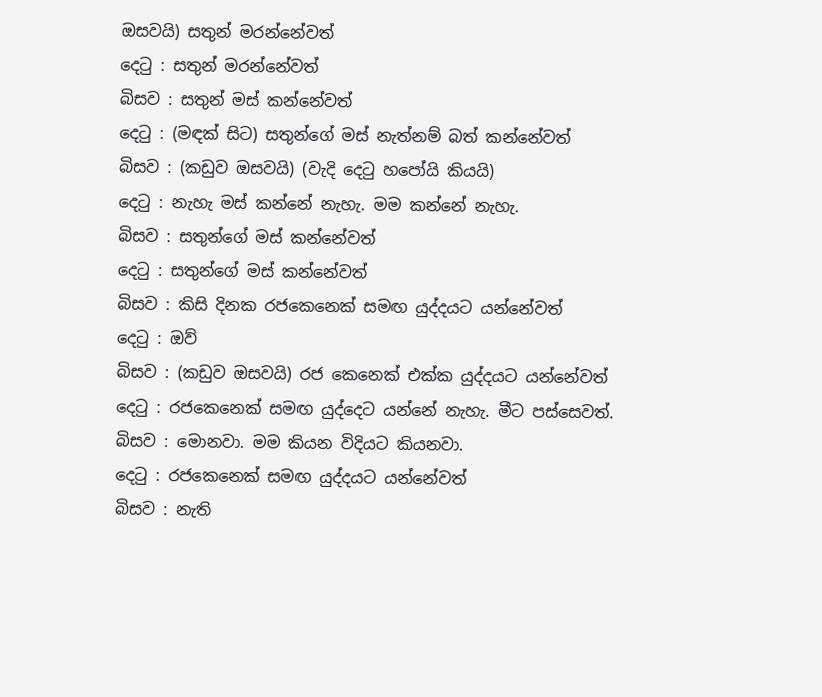ඔසවයි) සතුන් මරන්නේවත්
දෙටු : සතුන් මරන්නේවත්
බිසව : සතුන් මස් කන්නේවත්
දෙටු : (මඳක් සිට) සතුන්ගේ මස් නැත්නම් බත් කන්නේවත්
බිසව : (කඩුව ඔසවයි) (වැදි දෙටු හපෝයි කියයි)
දෙටු : නැහැ මස් කන්නේ නැහැ. මම කන්නේ නැහැ.
බිසව : සතුන්ගේ මස් කන්නේවත්
දෙටු : සතුන්ගේ මස් කන්නේවත්
බිසව : කිසි දිනක රජකෙනෙක් සමඟ යුද්දයට යන්නේවත්
දෙටු : ඔව්
බිසව : (කඩුව ඔසවයි) රජ කෙනෙක් එක්ක යුද්දයට යන්නේවත්
දෙටු : රජකෙනෙක් සමඟ යුද්දෙට යන්නේ නැහැ. මීට පස්සෙවත්.
බිසව : මොනවා. මම කියන විදියට කියනවා.
දෙටු : රජකෙනෙක් සමඟ යුද්දයට යන්නේවත්
බිසව : නැති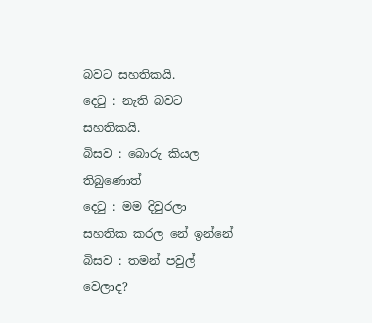බවට සහතිකයි.
දෙටු : නැති බවට සහතිකයි.
බිසව : බොරු කියල තිබුණොත්
දෙටු : මම දිවුරලා සහතික කරල නේ ඉන්නේ
බිසව : තමන් පවුල් වෙලාද?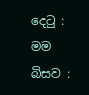දෙටු : මම
බිසව :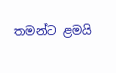තමන්ට ළමයි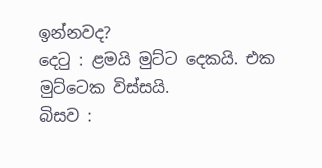ඉන්නවද?
දෙටු : ළමයි මුට්ට දෙකයි. එක මුට්ටෙක විස්සයි.
බිසව :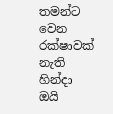තමන්ට වෙන රක්ෂාවක් නැති හින්දා ඔයි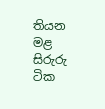තියන මළ සිරුරු ටික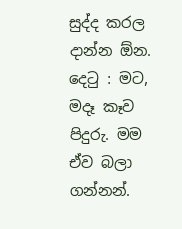සුද්ද කරල දාන්න ඕන.
දෙටු : මට, මදෑ කෑව පිදුරු. මම ඒව බලා ගන්නන්.